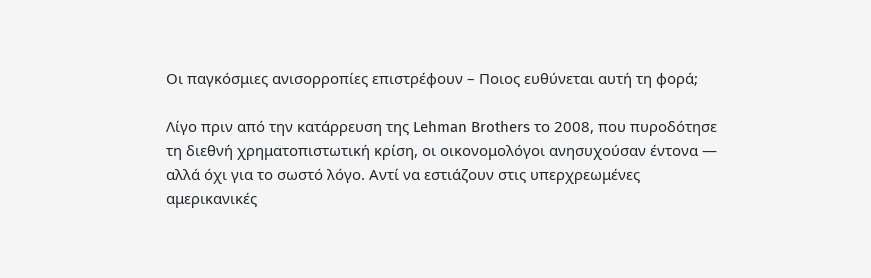Οι παγκόσμιες ανισορροπίες επιστρέφουν – Ποιος ευθύνεται αυτή τη φορά;

Λίγο πριν από την κατάρρευση της Lehman Brothers το 2008, που πυροδότησε τη διεθνή χρηματοπιστωτική κρίση, οι οικονομολόγοι ανησυχούσαν έντονα — αλλά όχι για το σωστό λόγο. Αντί να εστιάζουν στις υπερχρεωμένες αμερικανικές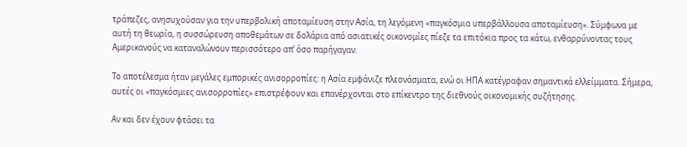τράπεζες, ανησυχούσαν για την υπερβολική αποταμίευση στην Ασία, τη λεγόμενη «παγκόσμια υπερβάλλουσα αποταμίευση». Σύμφωνα με αυτή τη θεωρία, η συσσώρευση αποθεμάτων σε δολάρια από ασιατικές οικονομίες πίεζε τα επιτόκια προς τα κάτω, ενθαρρύνοντας τους Αμερικανούς να καταναλώνουν περισσότερο απ’ όσο παρήγαγαν.

Το αποτέλεσμα ήταν μεγάλες εμπορικές ανισορροπίες: η Ασία εμφάνιζε πλεονάσματα, ενώ οι ΗΠΑ κατέγραφαν σημαντικά ελλείμματα. Σήμερα, αυτές οι «παγκόσμιες ανισορροπίες» επιστρέφουν και επανέρχονται στο επίκεντρο της διεθνούς οικονομικής συζήτησης.

Αν και δεν έχουν φτάσει τα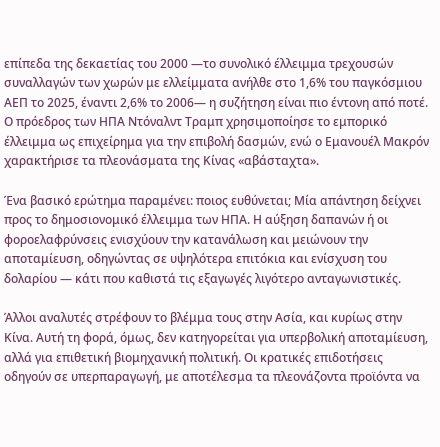επίπεδα της δεκαετίας του 2000 —το συνολικό έλλειμμα τρεχουσών συναλλαγών των χωρών με ελλείμματα ανήλθε στο 1,6% του παγκόσμιου ΑΕΠ το 2025, έναντι 2,6% το 2006— η συζήτηση είναι πιο έντονη από ποτέ. Ο πρόεδρος των ΗΠΑ Ντόναλντ Τραμπ χρησιμοποίησε το εμπορικό έλλειμμα ως επιχείρημα για την επιβολή δασμών, ενώ ο Εμανουέλ Μακρόν χαρακτήρισε τα πλεονάσματα της Κίνας «αβάσταχτα».

Ένα βασικό ερώτημα παραμένει: ποιος ευθύνεται; Μία απάντηση δείχνει προς το δημοσιονομικό έλλειμμα των ΗΠΑ. Η αύξηση δαπανών ή οι φοροελαφρύνσεις ενισχύουν την κατανάλωση και μειώνουν την αποταμίευση, οδηγώντας σε υψηλότερα επιτόκια και ενίσχυση του δολαρίου — κάτι που καθιστά τις εξαγωγές λιγότερο ανταγωνιστικές.

Άλλοι αναλυτές στρέφουν το βλέμμα τους στην Ασία, και κυρίως στην Κίνα. Αυτή τη φορά, όμως, δεν κατηγορείται για υπερβολική αποταμίευση, αλλά για επιθετική βιομηχανική πολιτική. Οι κρατικές επιδοτήσεις οδηγούν σε υπερπαραγωγή, με αποτέλεσμα τα πλεονάζοντα προϊόντα να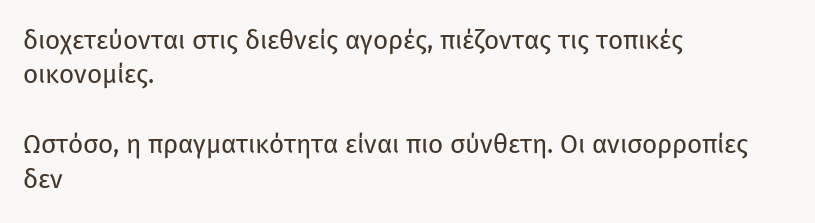διοχετεύονται στις διεθνείς αγορές, πιέζοντας τις τοπικές οικονομίες.

Ωστόσο, η πραγματικότητα είναι πιο σύνθετη. Οι ανισορροπίες δεν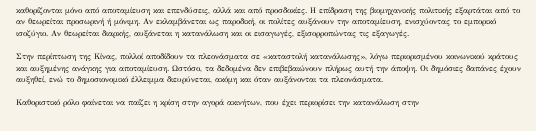καθορίζονται μόνο από αποταμίευση και επενδύσεις, αλλά και από προσδοκίες. Η επίδραση της βιομηχανικής πολιτικής εξαρτάται από το αν θεωρείται προσωρινή ή μόνιμη. Αν εκλαμβάνεται ως παροδική, οι πολίτες αυξάνουν την αποταμίευση, ενισχύοντας το εμπορικό ισοζύγιο. Αν θεωρείται διαρκής, αυξάνεται η κατανάλωση και οι εισαγωγές, εξισορροπώντας τις εξαγωγές.

Στην περίπτωση της Κίνας, πολλοί αποδίδουν τα πλεονάσματα σε «καταστολή κατανάλωσης», λόγω περιορισμένου κοινωνικού κράτους και αυξημένης ανάγκης για αποταμίευση. Ωστόσο, τα δεδομένα δεν επιβεβαιώνουν πλήρως αυτή την άποψη. Οι δημόσιες δαπάνες έχουν αυξηθεί, ενώ το δημοσιονομικό έλλειμμα διευρύνεται, ακόμη και όταν αυξάνονται τα πλεονάσματα.

Καθοριστικό ρόλο φαίνεται να παίζει η κρίση στην αγορά ακινήτων, που έχει περιορίσει την κατανάλωση στην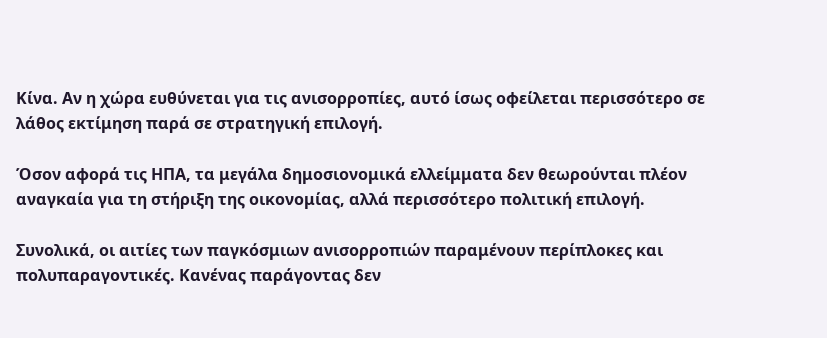Κίνα. Αν η χώρα ευθύνεται για τις ανισορροπίες, αυτό ίσως οφείλεται περισσότερο σε λάθος εκτίμηση παρά σε στρατηγική επιλογή.

Όσον αφορά τις ΗΠΑ, τα μεγάλα δημοσιονομικά ελλείμματα δεν θεωρούνται πλέον αναγκαία για τη στήριξη της οικονομίας, αλλά περισσότερο πολιτική επιλογή.

Συνολικά, οι αιτίες των παγκόσμιων ανισορροπιών παραμένουν περίπλοκες και πολυπαραγοντικές. Κανένας παράγοντας δεν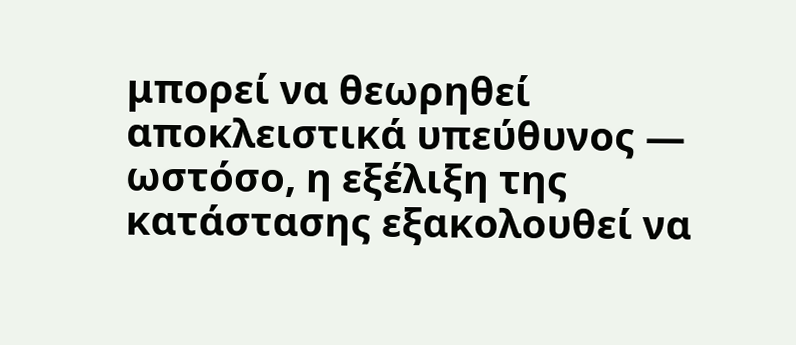μπορεί να θεωρηθεί αποκλειστικά υπεύθυνος — ωστόσο, η εξέλιξη της κατάστασης εξακολουθεί να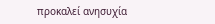προκαλεί ανησυχία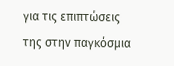για τις επιπτώσεις της στην παγκόσμια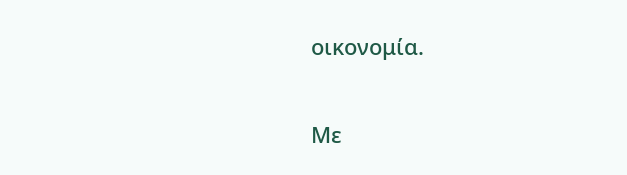οικονομία.

Με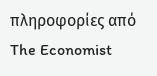πληροφορίες από The Economist